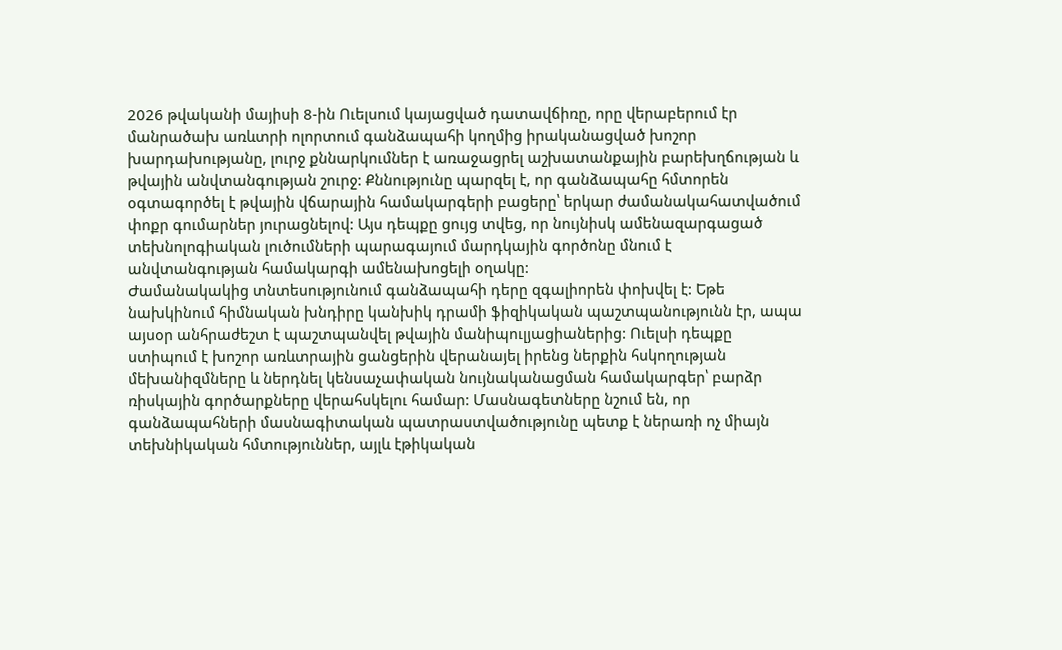2026 թվականի մայիսի 8-ին Ուելսում կայացված դատավճիռը, որը վերաբերում էր մանրածախ առևտրի ոլորտում գանձապահի կողմից իրականացված խոշոր խարդախությանը, լուրջ քննարկումներ է առաջացրել աշխատանքային բարեխղճության և թվային անվտանգության շուրջ: Քննությունը պարզել է, որ գանձապահը հմտորեն օգտագործել է թվային վճարային համակարգերի բացերը՝ երկար ժամանակահատվածում փոքր գումարներ յուրացնելով: Այս դեպքը ցույց տվեց, որ նույնիսկ ամենազարգացած տեխնոլոգիական լուծումների պարագայում մարդկային գործոնը մնում է անվտանգության համակարգի ամենախոցելի օղակը:
Ժամանակակից տնտեսությունում գանձապահի դերը զգալիորեն փոխվել է: Եթե նախկինում հիմնական խնդիրը կանխիկ դրամի ֆիզիկական պաշտպանությունն էր, ապա այսօր անհրաժեշտ է պաշտպանվել թվային մանիպուլյացիաներից: Ուելսի դեպքը ստիպում է խոշոր առևտրային ցանցերին վերանայել իրենց ներքին հսկողության մեխանիզմները և ներդնել կենսաչափական նույնականացման համակարգեր՝ բարձր ռիսկային գործարքները վերահսկելու համար: Մասնագետները նշում են, որ գանձապահների մասնագիտական պատրաստվածությունը պետք է ներառի ոչ միայն տեխնիկական հմտություններ, այլև էթիկական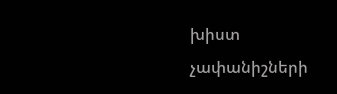խիստ չափանիշների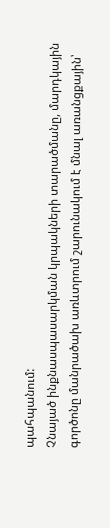պահպանում:
Չնայած ինքնասպասարկման կրպակների տարածմանը, մարդկային գործոնը մանրածախ առևտրում շարունակում է մնալ առանցքային՝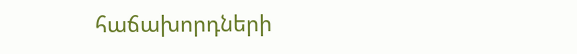հաճախորդների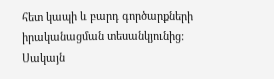հետ կապի և բարդ գործարքների իրականացման տեսանկյունից: Սակայն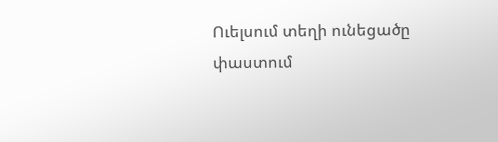Ուելսում տեղի ունեցածը փաստում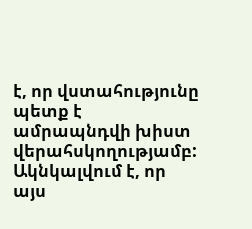է, որ վստահությունը պետք է ամրապնդվի խիստ վերահսկողությամբ: Ակնկալվում է, որ այս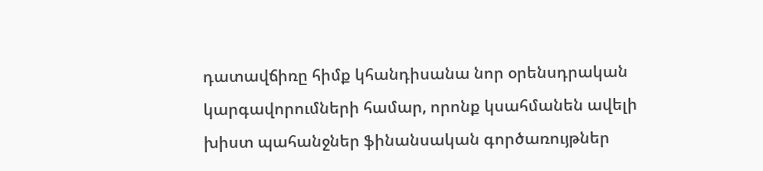դատավճիռը հիմք կհանդիսանա նոր օրենսդրական կարգավորումների համար, որոնք կսահմանեն ավելի խիստ պահանջներ ֆինանսական գործառույթներ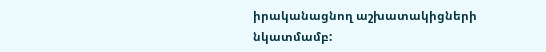իրականացնող աշխատակիցների նկատմամբ: